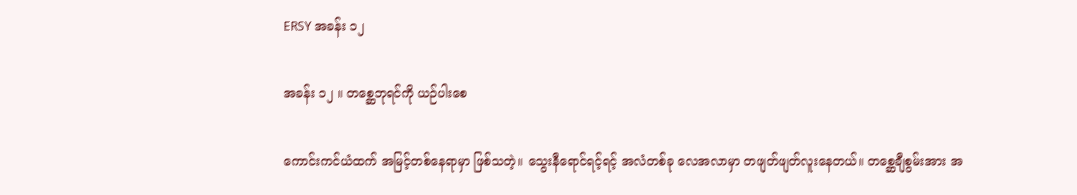ERSY အခန်း ၁၂

အခန်း ၁၂ ။ တစ္ဆေဘုရင်ကို ယဉ်ပါးစေ

ကောင်းကင်ယံထက် အမြင့်တစ်နေရာမှာ ဖြစ်သတဲ့။ သွေးနီရောင်ရင့်ရင့် အလံတစ်ခု လေအလာမှာ တဖျတ်ဖျတ်လူးနေတယ်။ တစ္ဆေချီစွမ်းအား အ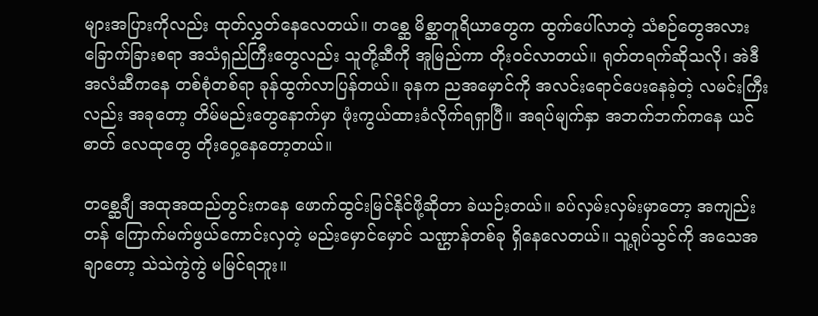များအပြားကိုလည်း ထုတ်လွှတ်နေလေတယ်။ တစ္ဆေ မိစ္ဆာတူရိယာတွေက ထွက်ပေါ်လာတဲ့ သံစဉ်တွေအလား ခြောက်ခြားစရာ အသံရှည်ကြီးတွေလည်း သူတို့ဆီကို အူမြည်ကာ တိုးဝင်လာတယ်။ ရုတ်တရက်ဆိုသလို၊ အဲဒီအလံဆီကနေ တစ်စုံတစ်ရာ ခုန်ထွက်လာပြန်တယ်။ ခုနက ညအမှောင်ကို အလင်းရောင်ပေးနေခဲ့တဲ့ လမင်းကြီးလည်း အခုတော့ တိမ်မည်းတွေနောက်မှာ ဖုံးကွယ်ထားခံလိုက်ရရှာပြီ။ အရပ်မျက်နှာ အဘက်ဘက်ကနေ ယင်ဓာတ် လေထုတွေ တိုးဝှေ့နေတော့တယ်။

တစ္ဆေချီ အထုအထည်တွင်းကနေ ဖောက်ထွင်းမြင်နိုင်ဖို့ဆိုတာ ခဲယဉ်းတယ်။ ခပ်လှမ်းလှမ်းမှာတော့ အကျည်းတန် ကြောက်မက်ဖွယ်ကောင်းလှတဲ့ မည်းမှောင်မှောင် သဏ္ဌာန်တစ်ခု ရှိနေလေတယ်။ သူ့ရုပ်သွင်ကို အသေအချာတော့ သဲသဲကွဲကွဲ မမြင်ရဘူး။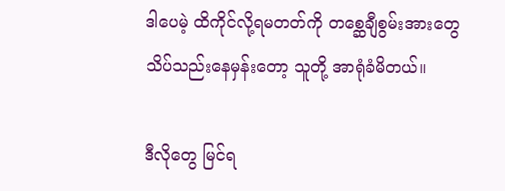ဒါပေမဲ့ ထိကိုင်လို့ရမတတ်ကို တစ္ဆေချီစွမ်းအားတွေ သိပ်သည်းနေမှန်းတော့ သူတို့ အာရုံခံမိတယ်။

ဒီလိုတွေ မြင်ရ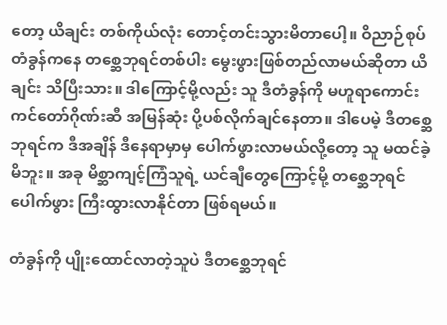တော့ ယိချင်း တစ်ကိုယ်လုံး တောင့်တင်းသွားမိတာပေါ့။ ဝိညာဉ်စုပ်တံခွန်ကနေ တစ္ဆေဘုရင်တစ်ပါး မွေးဖွားဖြစ်တည်လာမယ်ဆိုတာ ယိချင်း သိပြီးသား။ ဒါကြောင့်မို့လည်း သူ ဒီတံခွန်ကို မဟူရာကောင်းကင်တော်ဂိုဏ်းဆီ အမြန်ဆုံး ပို့ပစ်လိုက်ချင်နေတာ။ ဒါပေမဲ့ ဒီတစ္ဆေဘုရင်က ဒီအချိန် ဒီနေရာမှာမှ ပေါက်ဖွားလာမယ်လို့တော့ သူ မထင်ခဲ့မိဘူး။ အခု မိစ္ဆာကျင့်ကြံသူရဲ့ ယင်ချီတွေကြောင့်မို့ တစ္ဆေဘုရင် ပေါက်ဖွား ကြီးထွားလာနိုင်တာ ဖြစ်ရမယ်။

တံခွန်ကို ပျိုးထောင်လာတဲ့သူပဲ ဒီတစ္ဆေဘုရင်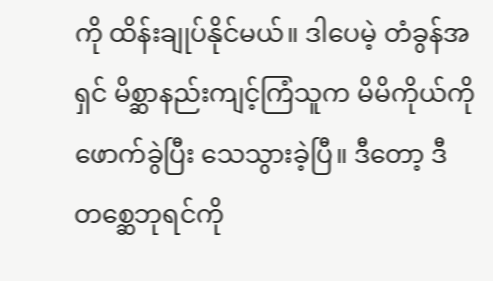ကို ထိန်းချုပ်နိုင်မယ်။ ဒါပေမဲ့ တံခွန်အရှင် မိစ္ဆာနည်းကျင့်ကြံသူက မိမိကိုယ်ကို ဖောက်ခွဲပြီး သေသွားခဲ့ပြီ။ ဒီတော့ ဒီတစ္ဆေဘုရင်ကို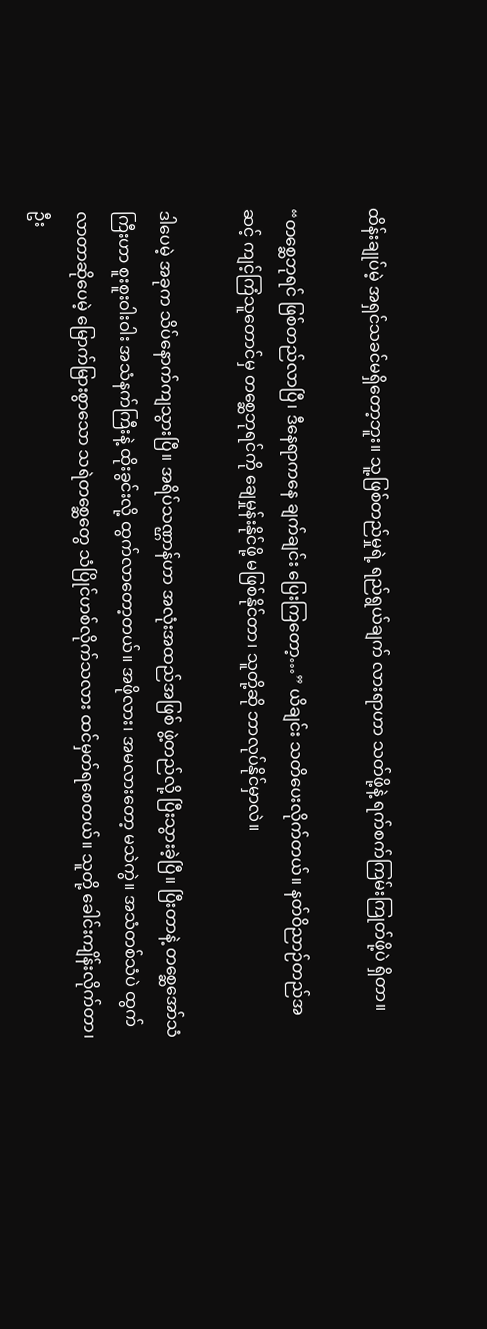ထိန်းချုပ်မဲ့ အရှင်သခင်မရှိတော့ဘူး။ သူ့ဖြစ်တည်မှုရဲ့ ရည်ရွယ်ချက် လားရာဟာ သတ်ဖို့နဲ့ ရက်စက်ကြမ်းကြုတ်ဖို့ပဲ ရှိတာ။

“တစ္ဆေဘုရင် ဖြစ်တည်လာပြီ၊ ဒီနေရာကနေ ချက်ချင်း ပြေးကြတော့…” ယိချင်း သတိပေးလိုက်တယ်။ နတ်ဝိညာဉ်တည်အဆင့် ကျင့်ကြံသူတောင်မှ တစ္ဆေဘုရင်ကို ချေမှုန်းနိုင်ဖို့ မဖြစ်နိုင်တာ၊ သူတို့ဆို ဘာလုပ်နိုင်မှာလဲ။

ဒါပေမဲ့ အခုက သိပ်နောက်ကျသွားပြီ။ အရိပ်သဏ္ဌာန်ဟာ အလုံးအထည်အဖြစ် ဖွဲ့တည်လို့ ပြီးသွားခဲ့ပြီ။ ပြီးတာနဲ့ တစ္ဆေအော်သံကြီးဟာ စူးစူးဝါးဝါး အသံနက်ကြီးနဲ့ ထိုးခွင်းလို့ ထွက်လာတော့တယ်။ အဖိုလား၊ အမလားတော့ မသဲကွဲ။ အသံတစ်သံပဲ ထွက်လာတာဆိုပေမဲ့ မြောက်မြားစွာသော သရဲတစ္ဆေတွေ သံပြိုင်ဟစ်လိုက်သလား ထင်မှတ်ရစေတယ်။ သူတို့ ခေါင်းကျိန်းလိုက်တာ၊ ဦး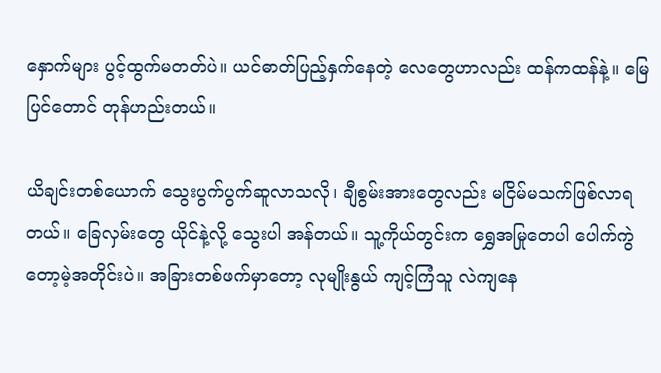နှောက်များ ပွင့်ထွက်မတတ်ပဲ။ ယင်ဓာတ်ပြည့်နှက်နေတဲ့ လေတွေဟာလည်း ထန်ကထန်နဲ့။ မြေပြင်တောင် တုန်ဟည်းတယ်။

ယိချင်းတစ်ယောက် သွေးပွက်ပွက်ဆူလာသလို၊ ချီစွမ်းအားတွေလည်း မငြိမ်မသက်ဖြစ်လာရတယ်။ ခြေလှမ်းတွေ ယိုင်နဲ့လို့ သွေးပါ အန်တယ်။ သူ့ကိုယ်တွင်းက ရွှေအမြုတေပါ ပေါက်ကွဲတော့မဲ့အတိုင်းပဲ။ အခြားတစ်ဖက်မှာတော့ လုမျိုးနွယ် ကျင့်ကြံသူ လဲကျနေ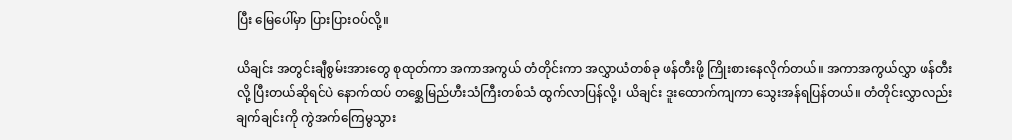ပြီး မြေပေါ်မှာ ပြားပြားဝပ်လို့။

ယိချင်း အတွင်းချီစွမ်းအားတွေ စုထုတ်ကာ အကာအကွယ် တံတိုင်းကာ အလွှာယံတစ်ခု ဖန်တီးဖို့ ကြိုးစားနေလိုက်တယ်။ အကာအကွယ်လွှာ ဖန်တီးလို့ ပြီးတယ်ဆိုရင်ပဲ နောက်ထပ် တစ္ဆေမြည်ဟီးသံကြီးတစ်သံ ထွက်လာပြန်လို့၊ ယိချင်း ဒူးထောက်ကျကာ သွေးအန်ရပြန်တယ်။ တံတိုင်းလွှာလည်း ချက်ချင်းကို ကွဲအက်ကြေမွသွား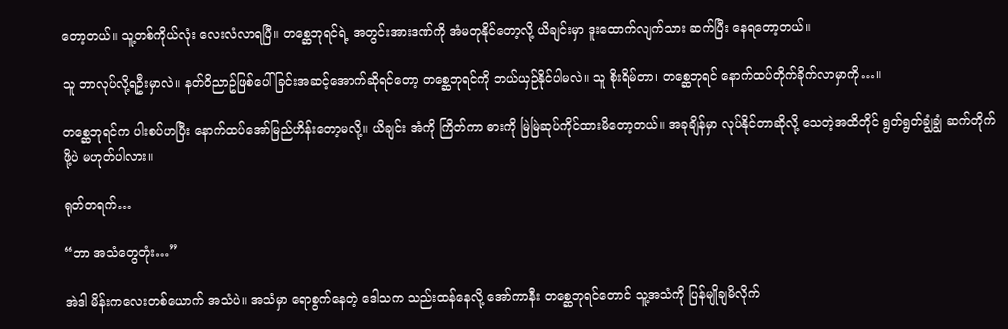တော့တယ်။ သူ့တစ်ကိုယ်လုံး လေးလံလာရပြီ။ တစ္ဆေဘုရင်ရဲ့ အတွင်းအားဒဏ်ကို အံမတုနိုင်တော့လို့ ယိချင်းမှာ ဒူးထောက်လျက်သား ဆက်ပြီး နေရတော့တယ်။

သူ ဘာလုပ်လို့ရဦးမှာလဲ။ နတ်ဝိညာဥ်ဖြစ်ပေါ်ခြင်းအဆင့်အောက်ဆိုရင်တော့ တစ္ဆေဘုရင်ကို ဘယ်ယှဉ်နိုင်ပါမလဲ။ သူ စိုးရိမ်တာ၊ တစ္ဆေဘုရင် နောက်ထပ်တိုက်ခိုက်လာမှာကို…။

တစ္ဆေဘုရင်က ပါးစပ်ဟပြီး နောက်ထပ်အော်မြည်ဟိန်းတော့မလို့။ ယိချင်း အံကို ကြိတ်ကာ ဓားကို မြဲမြဲဆုပ်ကိုင်ထားမိတော့တယ်။ အခုချိန်မှာ လုပ်နိုင်တာဆိုလို့ သေတဲ့အထိတိုင် ရွတ်ရွတ်ချွံချွံ ဆက်တိုက်ဖို့ပဲ မဟုတ်ပါလား။

ရုတ်တရက်…

“ဘာ အသံတွေတုံး…”

အဲဒါ မိန်းကလေးတစ်ယောက် အသံပဲ။ အသံမှာ ရောစွက်နေတဲ့ ဒေါသက သည်းထန်နေလို့ အော်ကာနီး တစ္ဆေဘုရင်တောင် သူ့အသံကို ပြန်မျိုချမိလိုက်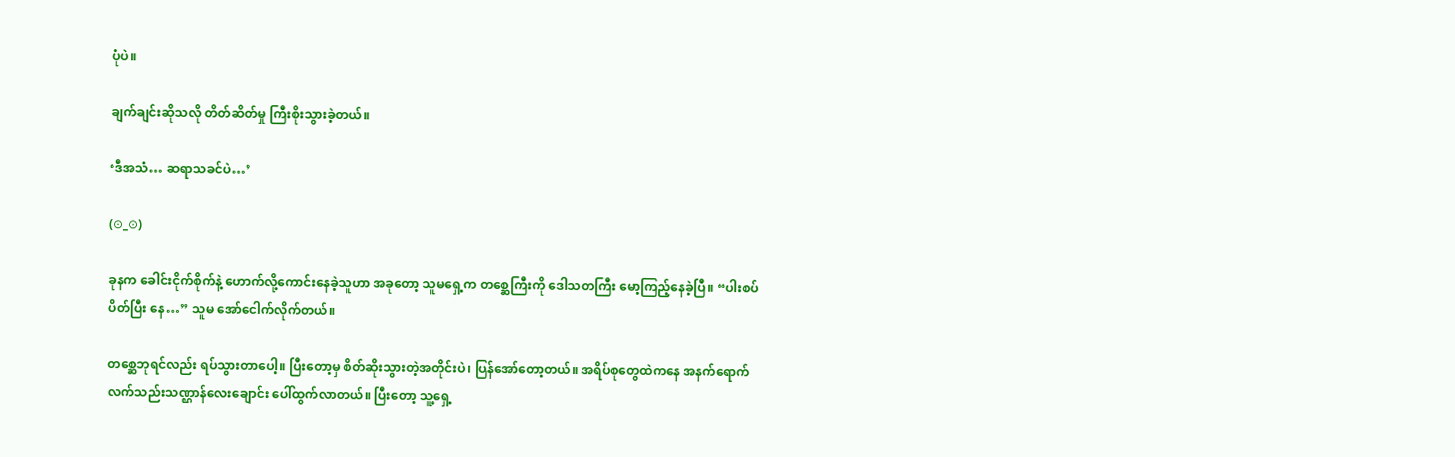ပုံပဲ။

ချက်ချင်းဆိုသလို တိတ်ဆိတ်မှု ကြီးစိုးသွားခဲ့တယ်။

‘ဒီအသံ… ဆရာသခင်ပဲ…’

(⊙_⊙)

ခုနက ခေါင်းငိုက်စိုက်နဲ့ ဟောက်လို့ကောင်းနေခဲ့သူဟာ အခုတော့ သူမရှေ့က တစ္ဆေကြီးကို ဒေါသတကြီး မော့ကြည့်နေခဲ့ပြီ။ “ပါးစပ် ပိတ်ပြီး နေ…” သူမ အော်ငေါက်လိုက်တယ်။

တစ္ဆေဘုရင်လည်း ရပ်သွားတာပေါ့။ ပြီးတော့မှ စိတ်ဆိုးသွားတဲ့အတိုင်းပဲ၊ ပြန်အော်တော့တယ်။ အရိပ်စုတွေထဲကနေ အနက်ရောက် လက်သည်းသဏ္ဌာန်လေးချောင်း ပေါ်ထွက်လာတယ်။ ပြီးတော့ သူ့ရှေ့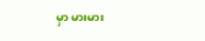မှာ မားမား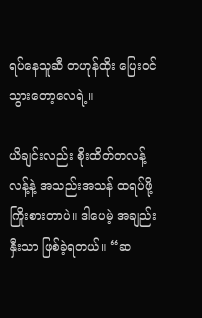ရပ်နေသူဆီ တဟုန်ထိုး ပြေးဝင်သွားတော့လေရဲ့။

ယိချင်းလည်း စိုးထိတ်တလန့်လန့်နဲ့ အသည်းအသန် ထရပ်ဖို့ ကြိုးစားတာပဲ။ ဒါပေမဲ့ အချည်းနှီးသာ ဖြစ်ခဲ့ရတယ်။ “ဆ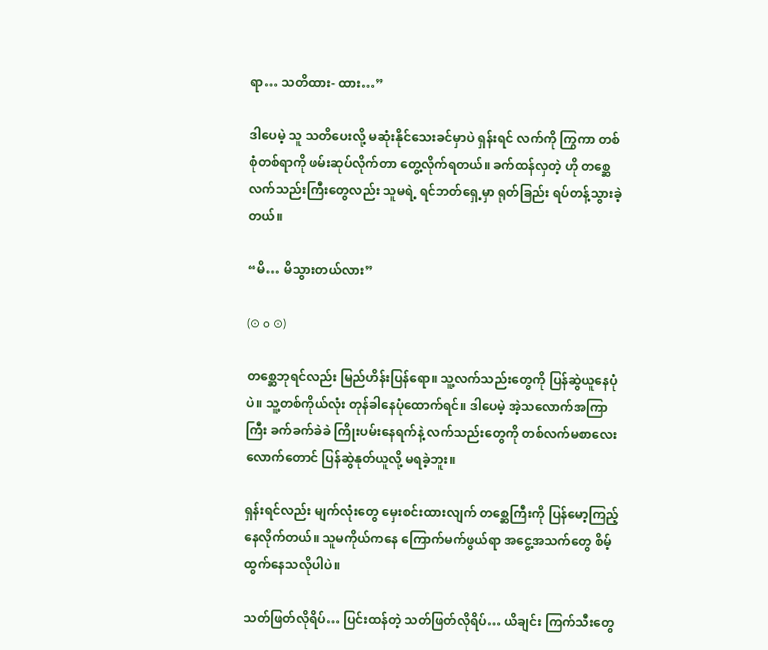ရာ… သတိထား- ထား…”

ဒါပေမဲ့ သူ သတိပေးလို့ မဆုံးနိုင်သေးခင်မှာပဲ ရှန်းရင် လက်ကို ကြွကာ တစ်စုံတစ်ရာကို ဖမ်းဆုပ်လိုက်တာ တွေ့လိုက်ရတယ်။ ခက်ထန်လှတဲ့ ဟို တစ္ဆေလက်သည်းကြီးတွေလည်း သူမရဲ့ ရင်ဘတ်ရှေ့မှာ ရုတ်ခြည်း ရပ်တန့်သွားခဲ့တယ်။

“မိ… မိသွားတယ်လား”

(⊙ o ⊙)

တစ္ဆေဘုရင်လည်း မြည်ဟိန်းပြန်ရော။ သူ့လက်သည်းတွေကို ပြန်ဆွဲယူနေပုံပဲ။ သူ့တစ်ကိုယ်လုံး တုန်ခါနေပုံထောက်ရင်။ ဒါပေမဲ့ အဲ့သလောက်အကြာကြီး ခက်ခက်ခဲခဲ ကြိုးပမ်းနေရက်နဲ့ လက်သည်းတွေကို တစ်လက်မစာလေးလောက်တောင် ပြန်ဆွဲနုတ်ယူလို့ မရခဲ့ဘူး။

ရှန်းရင်လည်း မျက်လုံးတွေ မှေးစင်းထားလျက် တစ္ဆေကြီးကို ပြန်မော့ကြည့်နေလိုက်တယ်။ သူမကိုယ်ကနေ ကြောက်မက်ဖွယ်ရာ အငွေ့အသက်တွေ စိမ့်ထွက်နေသလိုပါပဲ။

သတ်ဖြတ်လိုရိပ်… ပြင်းထန်တဲ့ သတ်ဖြတ်လိုရိပ်… ယိချင်း ကြက်သီးတွေ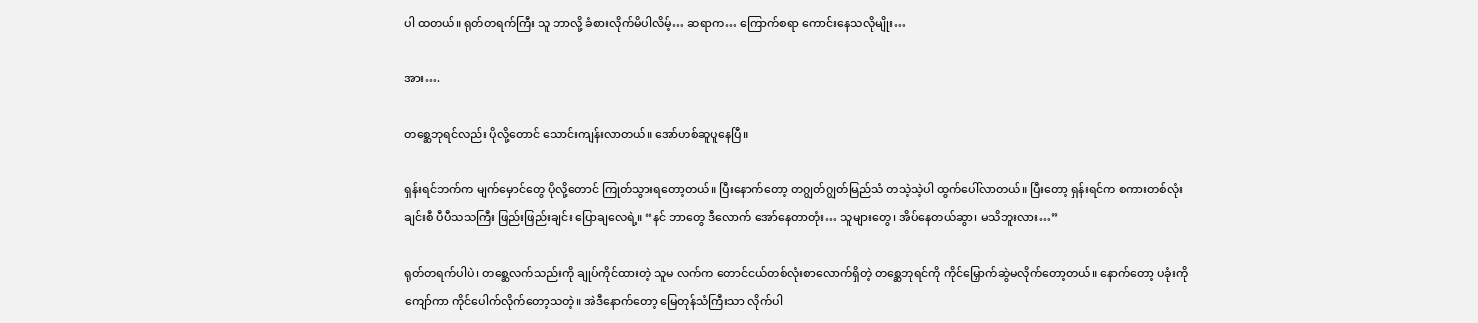ပါ ထတယ်။ ရုတ်တရက်ကြီး သူ ဘာလို့ ခံစားလိုက်မိပါလိမ့်… ဆရာက… ကြောက်စရာ ကောင်းနေသလိုမျိုး…

အား….

တစ္ဆေဘုရင်လည်း ပိုလို့တောင် သောင်းကျန်းလာတယ်။ အော်ဟစ်ဆူပူနေပြီ။

ရှန်းရင်ဘက်က မျက်မှောင်တွေ ပိုလို့တောင် ကြုတ်သွားရတော့တယ်။ ပြီးနောက်တော့ တဂျွတ်ဂျွတ်မြည်သံ တသဲ့သဲ့ပါ ထွက်ပေါ်လာတယ်။ ပြီးတော့ ရှန်းရင်က စကားတစ်လုံးချင်းစီ ပီပီသသကြီး ဖြည်းဖြည်းချင်း ပြောချလေရဲ့။ “နင် ဘာတွေ ဒီလောက် အော်နေတာတုံး… သူများတွေ၊ အိပ်နေတယ်ဆွာ၊ မသိဘူးလား…”

ရုတ်တရက်ပါပဲ၊ တစ္ဆေလက်သည်းကို ချုပ်ကိုင်ထားတဲ့ သူမ လက်က တောင်ငယ်တစ်လုံးစာလောက်ရှိတဲ့ တစ္ဆေဘုရင်ကို ကိုင်မြှောက်ဆွဲမလိုက်တော့တယ်။ နောက်တော့ ပခုံးကို ကျော်ကာ ကိုင်ပေါက်လိုက်တော့သတဲ့။ အဲဒီနောက်တော့ မြေတုန်သံကြီးသာ လိုက်ပါ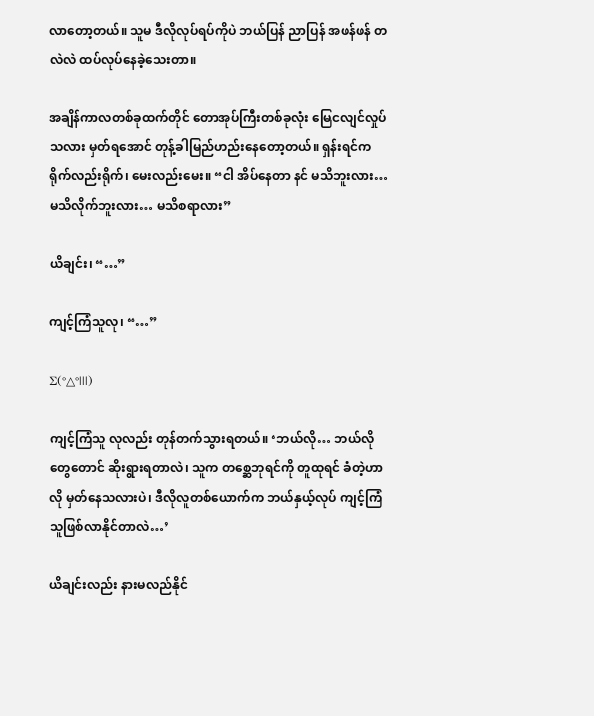လာတော့တယ်။ သူမ ဒီလိုလုပ်ရပ်ကိုပဲ ဘယ်ပြန် ညာပြန် အဖန်ဖန် တလဲလဲ ထပ်လုပ်နေခဲ့သေးတာ။

အချိန်ကာလတစ်ခုထက်တိုင် တောအုပ်ကြီးတစ်ခုလုံး မြေငလျင်လှုပ်သလား မှတ်ရအောင် တုန့်ခါမြည်ဟည်းနေတော့တယ်။ ရှန်းရင်က ရိုက်လည်းရိုက်၊ မေးလည်းမေး။ “ငါ အိပ်နေတာ နင် မသိဘူးလား… မသိလိုက်ဘူးလား… မသိစရာလား”

ယိချင်း၊ “…”

ကျင့်ကြံသူလု၊ “…”

Σ(°△°|||)

ကျင့်ကြံသူ လုလည်း တုန်တက်သွားရတယ်။ ‘ဘယ်လို… ဘယ်လိုတွေတောင် ဆိုးရွားရတာလဲ၊ သူက တစ္ဆေဘုရင်ကို တူထုရင် ခံတဲ့ဟာလို မှတ်နေသလားပဲ၊ ဒီလိုလူတစ်ယောက်က ဘယ်နှယ့်လုပ် ကျင့်ကြံသူဖြစ်လာနိုင်တာလဲ…’

ယိချင်းလည်း နားမလည်နိုင်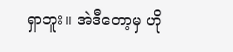ရှာဘူး။ အဲဒီတော့မှ ဟို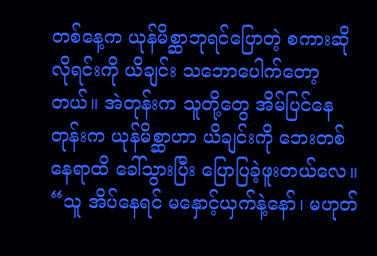တစ်နေ့က ယုန်မိစ္ဆာဘုရင်ပြောတဲ့ စကားဆိုလိုရင်းကို ယိချင်း သဘောပေါက်တော့တယ်။ အဲတုန်းက သူတို့တွေ အိမ်ပြင်နေတုန်းက ယုန်မိစ္ဆာဟာ ယိချင်းကို ဘေးတစ်နေရာထိ ခေါ်သွားပြီး ပြောပြခဲ့ဖူးတယ်လေ။ “သူ အိပ်နေရင် မနှောင့်ယှက်နဲ့နော်၊ မဟုတ်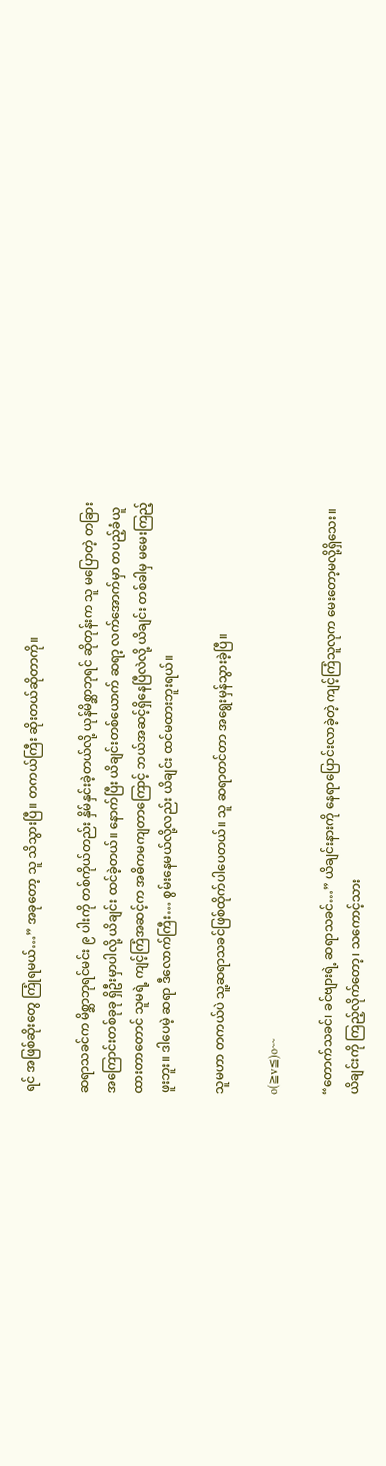ရင် အဖြစ်ဆိုးတွေ ကြုံရမယ်…” အခုတော့ သူ သိသွားပြီ။ တကယ်ကြီး ဆိုးတယ်ဆိုတာကို။

ဆရာသခင်က မိစ္ဆာဘုရင်မင်း ၉ ပါးကို တစ်ကိုယ်တည်း နှိမ်နှင်းခဲ့တယ်လို့ ယုန်မိစ္ဆာဘုရင် ဆိုတုန်းက သူ မပြောတဲ့ တခြားအကြောင်းတစ်ခုခု ရှိဦးမှာပါလို့ ယိချင်း ထင်ခဲ့တယ်။ နောက်ပြီး ယိချင်းတစ်ယောက် ဆရာ့ လက်အောက်မှာ တပည့်ခံယူထားတာတောင် သူမရဲ့ ကျင့်ကြံအဆင့်က အဓိကမကျတာကြောင့် ဘယ်အဆင့်ရှိနေပြီလဲလို့ ယိချင်း တစ်ခါမှ မမေးကြည့်ဖူးဘူး။ ဒါပေမဲ့ ဆရာ ဒီလောက်ကြီး… စွမ်းနေမယ်လို့လည်း ယိချင်း ထင်မထားဘူးရယ်။

သူမဟာ တကယ်ပဲ သူ့ဆရာသခင်ဖြစ်ထိုက်ပါပေတယ်။ သူ ဆရာတင်တာ အရွေးမှန်သွားခဲ့ပြီ။

o(≧v≦)o~~

“တောက်သခင်၊ ခင်ဗျားရဲ့ ဆရာသခင်…” ယိချင်းနားကို နေရာပြောင်းလာခဲ့တဲ့ ကျင့်ကြံသူလုက မေးတော့မလို့ရှိသေး။ ယိချင်းကို ကြည့်လိုက်တော့၊ သကောင့်သား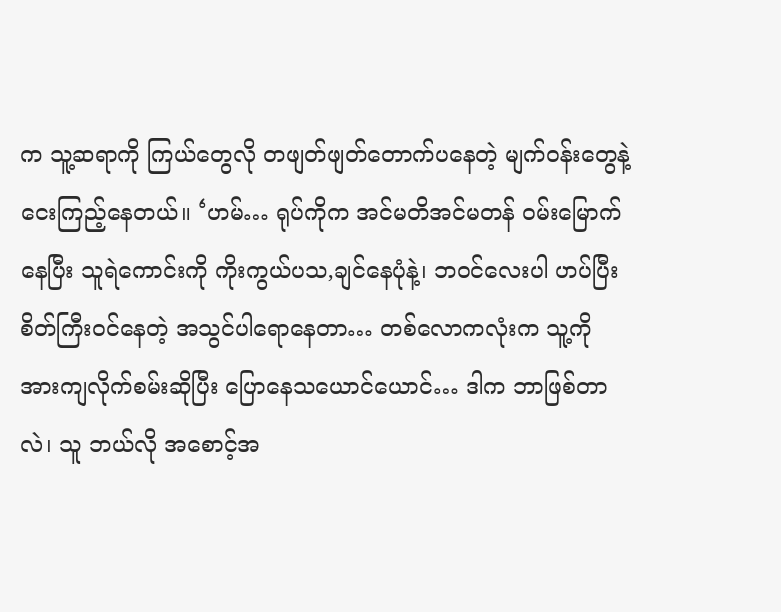က သူ့ဆရာကို ကြယ်တွေလို တဖျတ်ဖျတ်တောက်ပနေတဲ့ မျက်ဝန်းတွေနဲ့ ငေးကြည့်နေတယ်။ ‘ဟမ်… ရုပ်ကိုက အင်မတိအင်မတန် ဝမ်းမြောက်နေပြီး သူရဲကောင်းကို ကိုးကွယ်ပသ,ချင်နေပုံနဲ့၊ ဘဝင်လေးပါ ဟပ်ပြီး စိတ်ကြီးဝင်နေတဲ့ အသွင်ပါရောနေတာ… တစ်လောကလုံးက သူ့ကို အားကျလိုက်စမ်းဆိုပြီး ပြောနေသယောင်ယောင်… ဒါက ဘာဖြစ်တာလဲ၊ သူ ဘယ်လို အစောင့်အ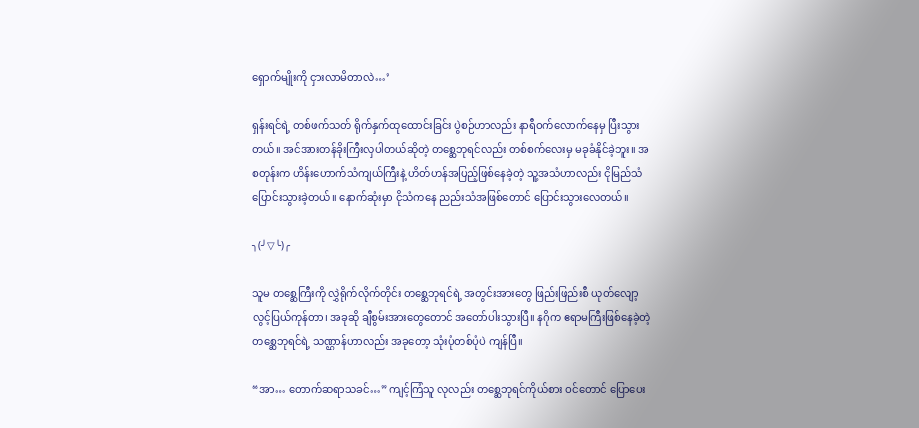ရှောက်မျိုးကို ငှားလာမိတာလဲ…’

ရှန်းရင်ရဲ့ တစ်ဖက်သတ် ရိုက်နှက်ထုထောင်းခြင်း ပွဲစဉ်ဟာလည်း နာရီဝက်လောက်နေမှ ပြီးသွားတယ်။ အင်အားတန်ခိုးကြီးလှပါတယ်ဆိုတဲ့ တစ္ဆေဘုရင်လည်း တစ်စက်လေးမှ မခုခံနိုင်ခဲ့ဘူး။ အစတုန်းက ဟိန်းဟောက်သံကျယ်ကြီးနဲ့ ဟိတ်ဟန်အပြည့်ဖြစ်နေခဲ့တဲ့ သူ့အသံဟာလည်း ငိုမြည်သံ ပြောင်းသွားခဲ့တယ်။ နောက်ဆုံးမှာ ငိုသံကနေ ညည်းသံအဖြစ်တောင် ပြောင်းသွားလေတယ်။

╮(╯▽╰)╭

သူမ တစ္ဆေကြီးကို လွှဲရိုက်လိုက်တိုင်း တစ္ဆေဘုရင်ရဲ့ အတွင်းအားတွေ ဖြည်းဖြည်းစီ ယုတ်လျော့လွင့်ပြယ်ကုန်တာ၊ အခုဆို ချီစွမ်းအားတွေတောင် အတော်ပါးသွားပြီ။ နဂိုက ဧရာမကြီးဖြစ်နေခဲ့တဲ့ တစ္ဆေဘုရင်ရဲ့ သဏ္ဌာန်ဟာလည်း အခုတော့ သုံးပုံတစ်ပုံပဲ ကျန်ပြီ။

“အာ… တောက်ဆရာသခင်…” ကျင့်ကြံသူ လုလည်း တစ္ဆေဘုရင်ကိုယ်စား ဝင်တောင် ပြောပေး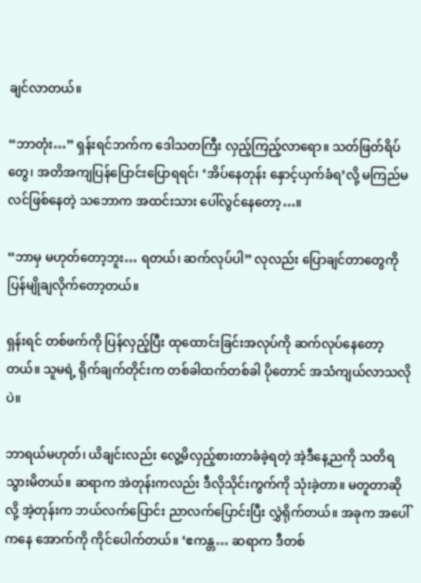ချင်လာတယ်။

“ဘာတုံး…” ရှန်းရင်ဘက်က ဒေါသတကြီး လှည့်ကြည့်လာရော။ သတ်ဖြတ်ရိပ်တွေ၊ အတိအကျပြန်ပြောင်းပြောရရင်၊ ‘အိပ်နေတုန်း နှောင့်ယှက်ခံရ’လို့ မကြည်မလင်ဖြစ်နေတဲ့ သဘောက အထင်းသား ပေါ်လွင်နေတော့…။

“ဘာမှ မဟုတ်တော့ဘူး… ရတယ်၊ ဆက်လုပ်ပါ” လုလည်း ပြောချင်တာတွေကို ပြန်မျိုချလိုက်တော့တယ်။

ရှန်းရင် တစ်ဖက်ကို ပြန်လှည့်ပြီး ထုထောင်းခြင်းအလုပ်ကို ဆက်လုပ်နေတော့တယ်။ သူမရဲ့ ရိုက်ချက်တိုင်းက တစ်ခါထက်တစ်ခါ ပိုတောင် အသံကျယ်လာသလိုပဲ။

ဘာရယ်မဟုတ်၊ ယိချင်းလည်း လွေ့မိလှည့်စားတာခံခဲ့ရတဲ့ အဲ့ဒီနေ့ညကို သတိရသွားမိတယ်။ ဆရာက အဲတုန်းကလည်း ဒီလိုသိုင်းကွက်ကို သုံးခဲ့တာ။ မတူတာဆိုလို့ အဲ့တုန်းက ဘယ်လက်ပြောင်း ညာလက်ပြောင်းပြီး လွှဲရိုက်တယ်။ အခုက အပေါ်ကနေ အောက်ကို ကိုင်ပေါက်တယ်။ ‘ဧကန္တ… ဆရာက ဒီတစ်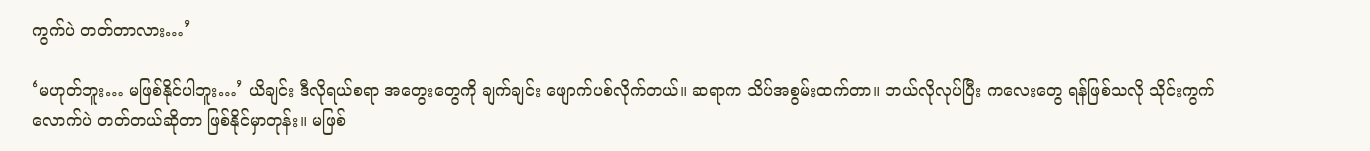ကွက်ပဲ တတ်တာလား…’

‘မဟုတ်ဘူး… မဖြစ်နိုင်ပါဘူး…’ ယိချင်း ဒီလိုရယ်စရာ အတွေးတွေကို ချက်ချင်း ဖျောက်ပစ်လိုက်တယ်။ ဆရာက သိပ်အစွမ်းထက်တာ။ ဘယ်လိုလုပ်ပြီး ကလေးတွေ ရန်ဖြစ်သလို သိုင်းကွက်လောက်ပဲ တတ်တယ်ဆိုတာ ဖြစ်နိုင်မှာတုန်း။ မဖြစ်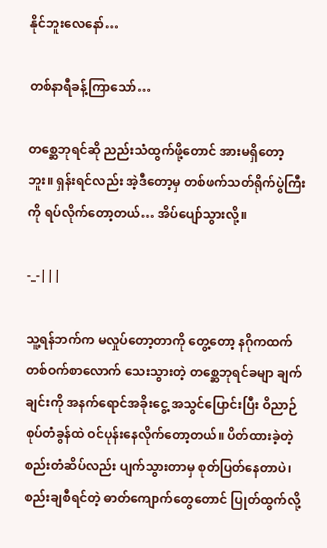နိုင်ဘူးလေနော်…

တစ်နာရီခန့်ကြာသော်…

တစ္ဆေဘုရင်ဆို ညည်းသံထွက်ဖို့တောင် အားမရှိတော့ဘူး။ ရှန်းရင်လည်း အဲ့ဒီတော့မှ တစ်ဖက်သတ်ရိုက်ပွဲကြီးကို ရပ်လိုက်တော့တယ်… အိပ်ပျော်သွားလို့။

-_-|||

သူ့ရန်ဘက်က မလှုပ်တော့တာကို တွေ့တော့ နဂိုကထက် တစ်ဝက်စာလောက် သေးသွားတဲ့ တစ္ဆေဘုရင်ခမျာ ချက်ချင်းကို အနက်ရောင်အခိုးငွေ့ အသွင်ပြောင်းပြီး ဝိညာဉ်စုပ်တံခွန်ထဲ ဝင်ပုန်းနေလိုက်တော့တယ်။ ပိတ်ထားခဲ့တဲ့ စည်းတံဆိပ်လည်း ပျက်သွားတာမှ စုတ်ပြတ်နေတာပဲ၊ စည်းချစီရင်တဲ့ ဓာတ်ကျောက်တွေတောင် ပြုတ်ထွက်လို့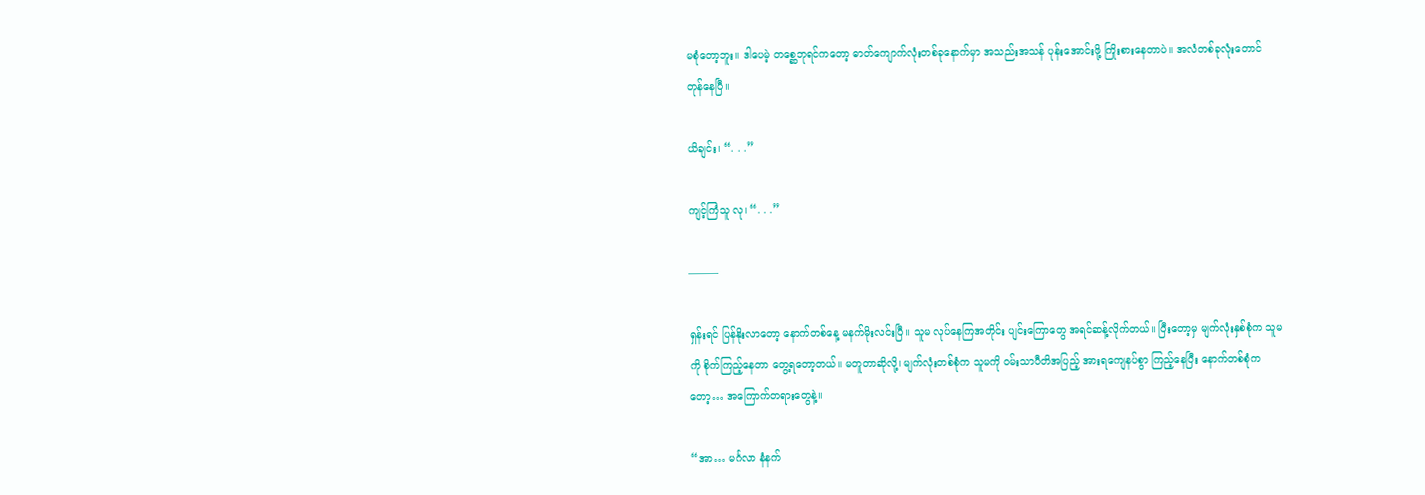မစုံတော့ဘူး။ ဒါပေမဲ့ တစ္ဆေဘုရင်ကတော့ ဓာတ်ကျောက်လုံးတစ်ခုနောက်မှာ အသည်းအသန် ပုန်းအောင်းဖို့ ကြိုးစားနေတာပဲ။ အလံတစ်ခုလုံးတောင် တုန်နေပြီ။

ယိချင်း၊ “. . .”

ကျင့်ကြံသူ လု၊ “. . .”

———

ရှန်းရင် ပြန်နိုးလာတော့ နောက်တစ်နေ့ မနက်မိုးလင်းပြီ။ သူမ လုပ်နေကြအတိုင်း ပျင်းကြောတွေ အရင်ဆန့်လိုက်တယ်။ ပြီးတော့မှ မျက်လုံးနှစ်စုံက သူမကို စိုက်ကြည့်နေတာ တွေ့ရတော့တယ်။ မတူတာဆိုလို့၊ မျက်လုံးတစ်စုံက သူမကို ဝမ်းသာပီတိအပြည့် အားရကျေနပ်စွာ ကြည့်နေပြီး နောက်တစ်စုံကတော့… အကြောက်တရားတွေနဲ့။

“အာ… မင်္ဂလာ နံနက်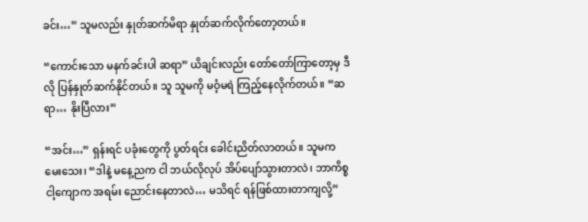ခင်း…” သူမလည်း နှုတ်ဆက်မိရာ နှုတ်ဆက်လိုက်တော့တယ်။

“ကောင်းသော မနက်ခင်းပါ ဆရာ” ယိချင်းလည်း တော်တော်ကြာတော့မှ ဒီလို ပြန်နှုတ်ဆက်နိုင်တယ်။ သူ သူမကို မဝံ့မရဲ ကြည့်နေလိုက်တယ်။ “ဆရာ… နိုးပြီလား”

“အင်း…” ရှန်းရင် ပခုံးတွေကို ပွတ်ရင်း ခေါင်းညိတ်လာတယ်။ သူမက မေးသေး၊ “ဒါနဲ့ မနေ့ညက ငါ ဘယ်လိုလုပ် အိပ်ပျော်သွားတာလဲ၊ ဘာကိစ္စ ငါ့ကျောက အရမ်း ညောင်းနေတာလဲ… မသိရင် ရန်ဖြစ်ထားတာကျလို့”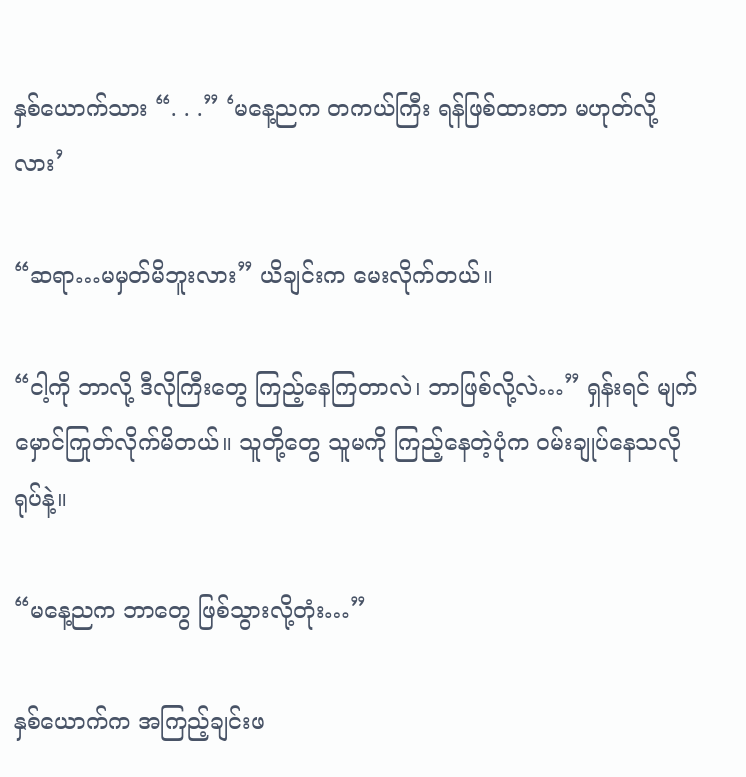နှစ်ယောက်သား “. . .” ‘မနေ့ညက တကယ်ကြီး ရန်ဖြစ်ထားတာ မဟုတ်လို့လား’

“ဆရာ…မမှတ်မိဘူးလား” ယိချင်းက မေးလိုက်တယ်။

“ငါ့ကို ဘာလို့ ဒီလိုကြီးတွေ ကြည့်နေကြတာလဲ၊ ဘာဖြစ်လို့လဲ…” ရှန်းရင် မျက်မှောင်ကြုတ်လိုက်မိတယ်။ သူတို့တွေ သူမကို ကြည့်နေတဲ့ပုံက ဝမ်းချုပ်နေသလိုရုပ်နဲ့။

“မနေ့ညက ဘာတွေ ဖြစ်သွားလို့တုံး…”

နှစ်ယောက်က အကြည့်ချင်းဖ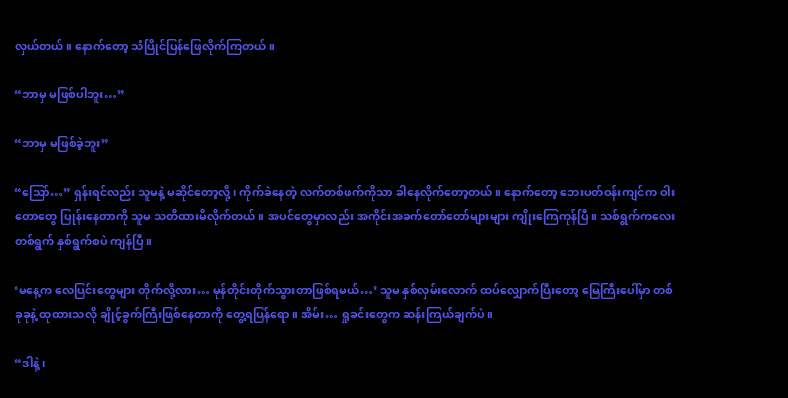လှယ်တယ်။ နောက်တော့ သံပြိုင်ပြန်ဖြေလိုက်ကြတယ်။

“ဘာမှ မဖြစ်ပါဘူး…”

“ဘာမှ မဖြစ်ခဲ့ဘူး”

“သြော်…” ရှန်းရင်လည်း သူမနဲ့ မဆိုင်တော့လို့၊ ကိုက်ခဲနေတဲ့ လက်တစ်ဖက်ကိုသာ ခါနေလိုက်တော့တယ်။ နောက်တော့ ဘေးပတ်ဝန်းကျင်က ဝါးတောတွေ ပြုန်းနေတာကို သူမ သတိထားမိလိုက်တယ်။ အပင်တွေမှာလည်း အကိုင်းအခက်တော်တော်များများ ကျိုးကြေကုန်ပြီ။ သစ်ရွက်ကလေး တစ်ရွက် နှစ်ရွက်စပဲ ကျန်ပြီ။

‘မနေ့က လေပြင်းတွေများ တိုက်လို့လား… မုန်တိုင်းတိုက်သွားတာဖြစ်ရမယ်…’ သူမ နှစ်လှမ်းလောက် ထပ်လျှောက်ပြီးတော့ မြေကြီးပေါ်မှာ တစ်ခုခုနဲ့ ထုထားသလို ချိုင့်ခွက်ကြီးဖြစ်နေတာကို တွေ့ရပြန်ရော။ အိမ်း… ရှုခင်းတွေက ဆန်းကြယ်ချက်ပဲ။

“ဒါနဲ့၊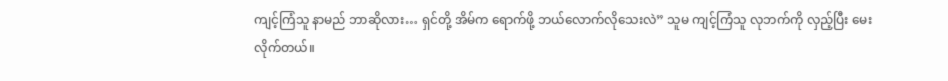ကျင့်ကြံသူ နာမည် ဘာဆိုလား… ရှင်တို့ အိမ်က ရောက်ဖို့ ဘယ်လောက်လိုသေးလဲ” သူမ ကျင့်ကြံသူ လုဘက်ကို လှည့်ပြီး မေးလိုက်တယ်။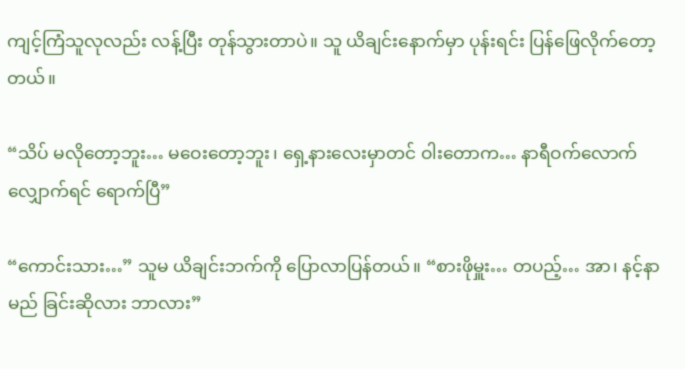ကျင့်ကြံသူလုလည်း လန့်ပြီး တုန်သွားတာပဲ။ သူ ယိချင်းနောက်မှာ ပုန်းရင်း ပြန်ဖြေလိုက်တော့တယ်။

“သိပ် မလိုတော့ဘူး… မဝေးတော့ဘူး၊ ရှေ့နားလေးမှာတင် ဝါးတောက… နာရီဝက်လောက် လျှောက်ရင် ရောက်ပြီ”

“ကောင်းသား…” သူမ ယိချင်းဘက်ကို ပြောလာပြန်တယ်။ “စားဖိုမှူး… တပည့်… အာ၊ နင့်နာမည် ခြင်းဆိုလား ဘာလား”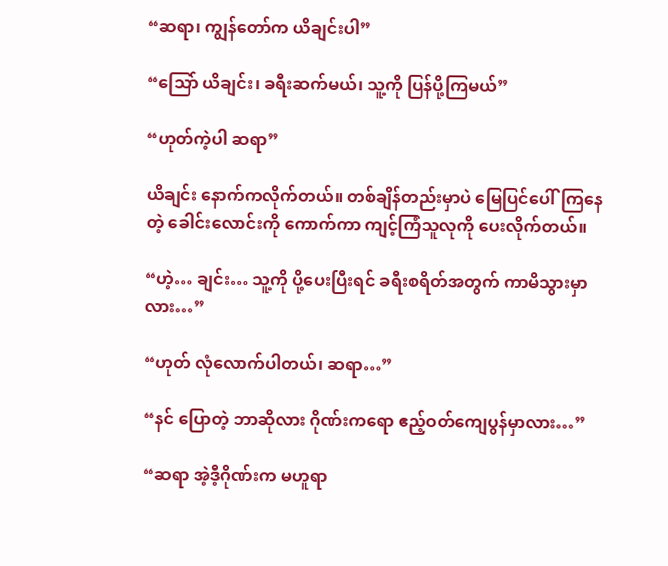“ဆရာ၊ ကျွန်တော်က ယိချင်းပါ”

“သြော် ယိချင်း၊ ခရီးဆက်မယ်၊ သူ့ကို ပြန်ပို့ကြမယ်”

“ဟုတ်ကဲ့ပါ ဆရာ”

ယိချင်း နောက်ကလိုက်တယ်။ တစ်ချိန်တည်းမှာပဲ မြေပြင်ပေါ်ကြနေတဲ့ ခေါင်းလောင်းကို ကောက်ကာ ကျင့်ကြံသူလုကို ပေးလိုက်တယ်။

“ဟဲ့… ချင်း… သူ့ကို ပို့ပေးပြီးရင် ခရီးစရိတ်အတွက် ကာမိသွားမှာလား…”

“ဟုတ် လုံလောက်ပါတယ်၊ ဆရာ…”

“နင် ပြောတဲ့ ဘာဆိုလား ဂိုဏ်းကရော ဧည့်ဝတ်ကျေပွန်မှာလား…”

“ဆရာ အဲ့ဒီ့ဂိုဏ်းက မဟူရာ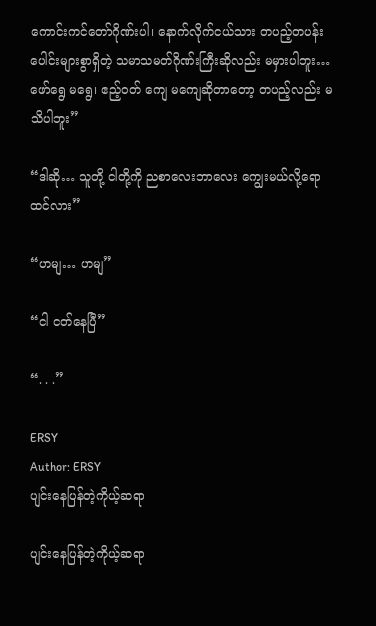ကောင်းကင်တော်ဂိုဏ်းပါ၊ နောက်လိုက်ငယ်သား တပည့်တပန်းပေါင်းများစွာရှိတဲ့ သမာသမတ်ဂိုဏ်းကြီးဆိုလည်း မမှားပါဘူး… ဖော်ရွေ မရွေ၊ ဧည့်ဝတ် ကျေ မကျေဆိုတာတော့ တပည့်လည်း မသိပါဘူး”

“ဒါဆို… သူတို့ ငါတို့ကို ညစာလေးဘာလေး ကျွေးမယ်လို့ရော ထင်လား”

“ဟမျ… ဟမျ”

“ငါ ငတ်နေပြီ”

“. . .”

ERSY
Author: ERSY
ပျင်းနေပြန်တဲ့ကိုယ့်ဆရာ

ပျင်းနေပြန်တဲ့ကိုယ့်ဆရာ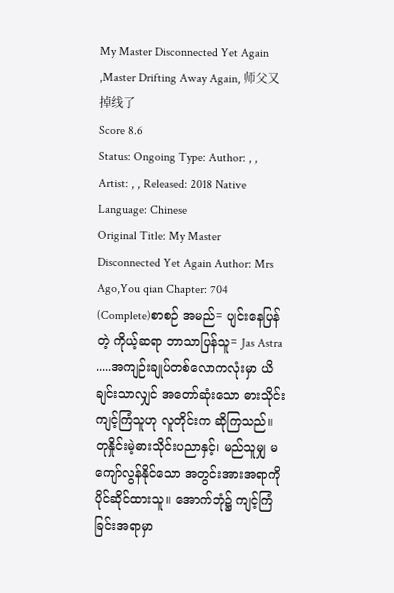My Master Disconnected Yet Again ,Master Drifting Away Again, 师父又掉线了
Score 8.6
Status: Ongoing Type: Author: , , Artist: , , Released: 2018 Native Language: Chinese
Original Title: My Master Disconnected Yet Again Author: Mrs Ago,You qian Chapter: 704 (Complete)စာစဉ် အမည်= ပျင်းနေပြန်တဲ့ ကိုယ့်ဆရာ ဘာသာပြန်သူ= Jas Astra .....အကျဉ်းချုပ်တစ်လောကလုံးမှာ ယိချင်းသာလျှင် အတော်ဆုံးသော ဓားသိုင်း ကျင့်ကြံသူဟု လူတိုင်းက ဆိုကြသည်။ တုနှိုင်းမဲ့ဓားသိုင်းပညာနှင့်၊ မည်သူမျှ မကျော်လွန်နိုင်သော အတွင်းအားအရာကို ပိုင်ဆိုင်ထားသူ။ အောက်ဘုံ၌ ကျင့်ကြံခြင်းအရာမှာ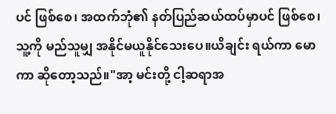ပင် ဖြစ်စေ၊ အထက်ဘုံ၏ နတ်ပြည်ဆယ်ထပ်မှာပင် ဖြစ်စေ၊ သူ့ကို မည်သူမျှ အနိုင်မယူနိုင်သေးပေ။ယိချင်း ရယ်ကာ မောကာ ဆိုတော့သည်။"အာ့ မင်းတို့ ငါ့ဆရာအ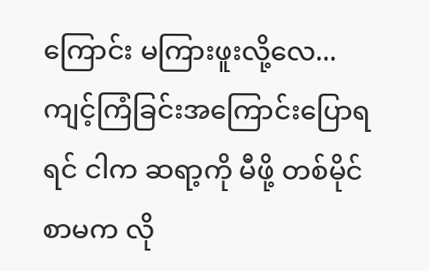ကြောင်း မကြားဖူးလို့လေ... ကျင့်ကြံခြင်းအကြောင်းပြောရရင် ငါက ဆရာ့ကို မီဖို့ တစ်မိုင်စာမက လို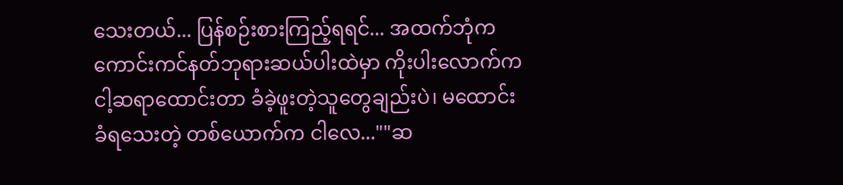သေးတယ်... ပြန်စဉ်းစားကြည့်ရရင်... အထက်ဘုံက ကောင်းကင်နတ်ဘုရားဆယ်ပါးထဲမှာ ကိုးပါးလောက်က ငါ့ဆရာထောင်းတာ ခံခဲ့ဖူးတဲ့သူတွေချည်းပဲ၊ မထောင်းခံရသေးတဲ့ တစ်ယောက်က ငါလေ...""ဆ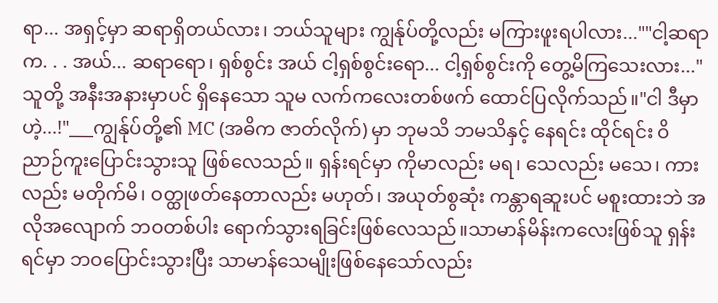ရာ... အရှင့်မှာ ဆရာရှိတယ်လား၊ ဘယ်သူများ ကျွန်ုပ်တို့လည်း မကြားဖူးရပါလား...""ငါ့ဆရာက. . . အယ်... ဆရာရော၊ ရှစ်စွင်း အယ် ငါ့ရှစ်စွင်းရော... ငါ့ရှစ်စွင်းကို တွေ့မိကြသေးလား..."သူတို့ အနီးအနားမှာပင် ရှိနေသော သူမ လက်ကလေးတစ်ဖက် ထောင်ပြလိုက်သည်။"ငါ ဒီမှာဟဲ့...!"___ကျွန်ုပ်တို့၏ MC (အဓိက ဇာတ်လိုက်) မှာ ဘုမသိ ဘမသိနှင့် နေရင်း ထိုင်ရင်း ဝိညာဉ်ကူးပြောင်းသွားသူ ဖြစ်လေသည်။ ရှန်းရင်မှာ ကိုမာလည်း မရ၊ သေလည်း မသေ၊ ကားလည်း မတိုက်မိ၊ ဝတ္ထုဖတ်နေတာလည်း မဟုတ်၊ အယုတ်စွဆုံး ကန္တာရဆူးပင် မစူးထားဘဲ အလိုအလျောက် ဘဝတစ်ပါး ရောက်သွားရခြင်းဖြစ်လေသည်။သာမာန်မိန်းကလေးဖြစ်သူ ရှန်းရင်မှာ ဘဝပြောင်းသွားပြီး သာမာန်သေမျိုးဖြစ်နေသော်လည်း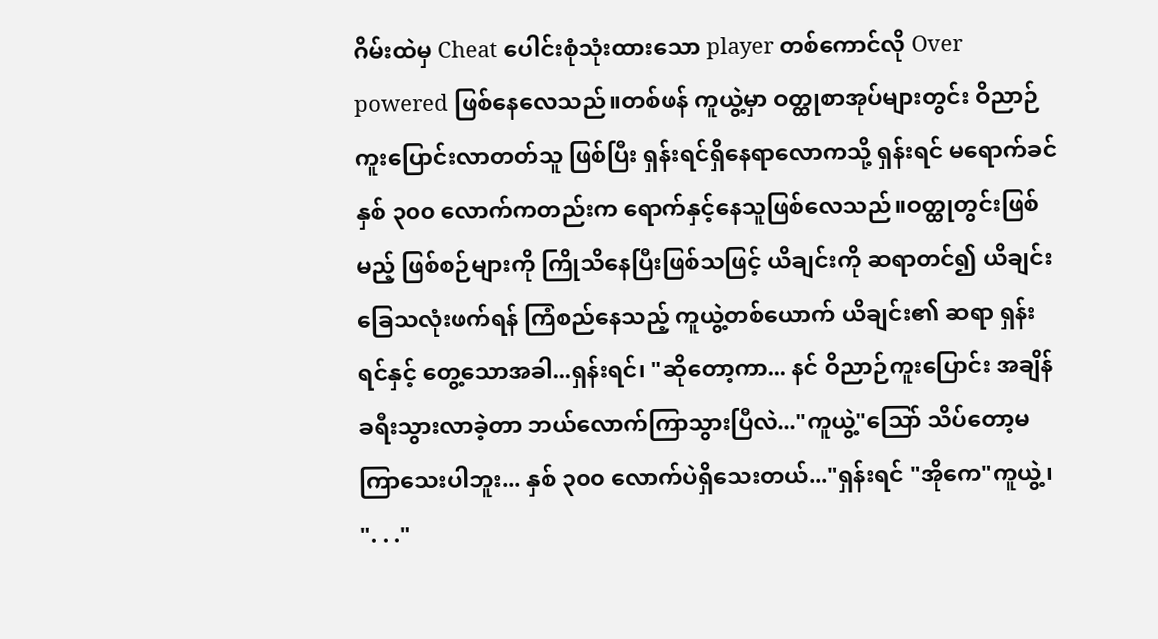ဂိမ်းထဲမှ Cheat ပေါင်းစုံသုံးထားသော player တစ်ကောင်လို Over powered ဖြစ်နေလေသည်။တစ်ဖန် ကူယွဲ့မှာ ဝတ္ထုစာအုပ်များတွင်း ဝိညာဉ်ကူးပြောင်းလာတတ်သူ ဖြစ်ပြီး ရှန်းရင်ရှိနေရာလောကသို့ ရှန်းရင် မရောက်ခင် နှစ် ၃၀၀ လောက်ကတည်းက ရောက်နှင့်နေသူဖြစ်လေသည်။ဝတ္ထုတွင်းဖြစ်မည့် ဖြစ်စဉ်များကို ကြိုသိနေပြီးဖြစ်သဖြင့် ယိချင်းကို ဆရာတင်၍ ယိချင်း ခြေသလုံးဖက်ရန် ကြံစည်နေသည့် ကူယွဲ့တစ်ယောက် ယိချင်း၏ ဆရာ ရှန်းရင်နှင့် တွေ့သောအခါ...ရှန်းရင်၊ "ဆိုတော့ကာ... နင် ဝိညာဉ်ကူးပြောင်း အချိန်ခရီးသွားလာခဲ့တာ ဘယ်လောက်ကြာသွားပြီလဲ..."ကူယွဲ့"သြော် သိပ်တော့မကြာသေးပါဘူး... နှစ် ၃၀၀ လောက်ပဲရှိသေးတယ်..."ရှန်းရင် "အိုကေ"ကူယွဲ့၊ ". . ."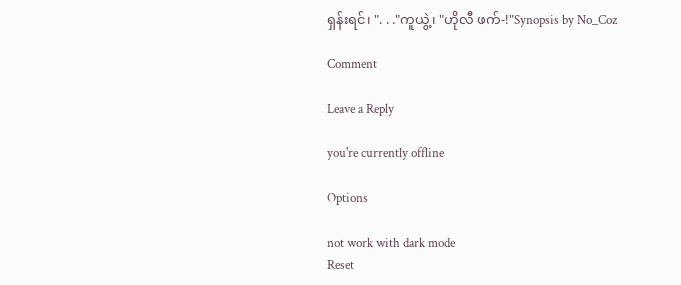ရှန်းရင်၊ ". . ."ကူယွဲ့၊ "ဟိုလီ ဖက်-!"Synopsis by No_Coz

Comment

Leave a Reply

you're currently offline

Options

not work with dark mode
Reset